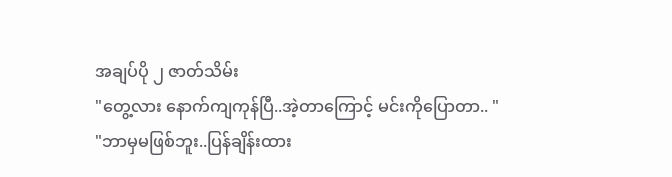အချပ်ပို ၂ ဇာတ်သိမ်း
"တွေ့လား နောက်ကျကုန်ပြီ..အဲ့တာကြောင့် မင်းကိုပြောတာ.. "
"ဘာမှမဖြစ်ဘူး..ပြန်ချိန်းထား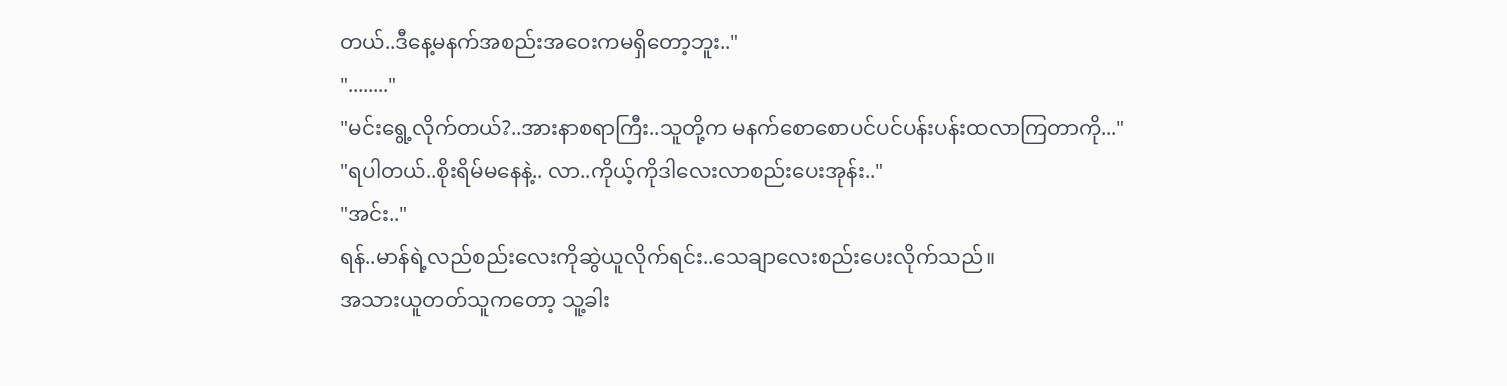တယ်..ဒီနေ့မနက်အစည်းအဝေးကမရှိတော့ဘူး.."
"........"
"မင်းရွေ့လိုက်တယ်?..အားနာစရာကြီး..သူတို့က မနက်စောစောပင်ပင်ပန်းပန်းထလာကြတာကို..."
"ရပါတယ်..စိုးရိမ်မနေနဲ့.. လာ..ကိုယ့်ကိုဒါလေးလာစည်းပေးအုန်း.."
"အင်း.."
ရန်..မာန်ရဲ့လည်စည်းလေးကိုဆွဲယူလိုက်ရင်း..သေချာလေးစည်းပေးလိုက်သည်။
အသားယူတတ်သူကတော့ သူ့ခါး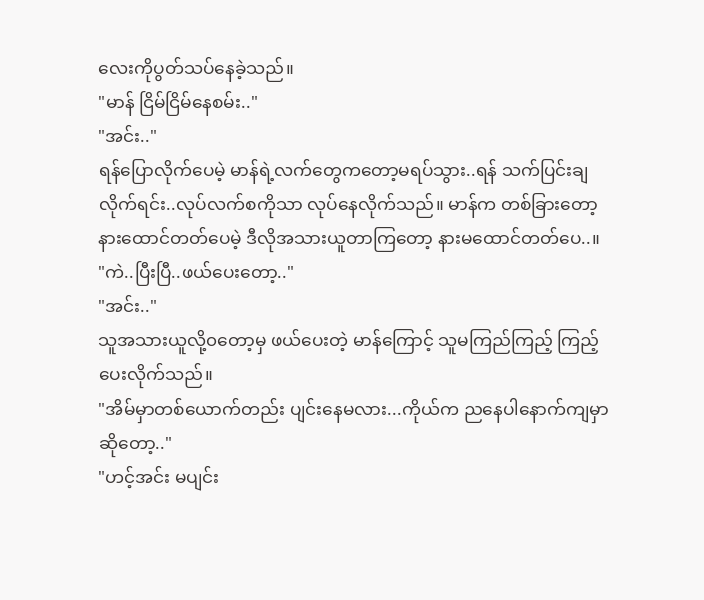လေးကိုပွတ်သပ်နေခဲ့သည်။
"မာန် ငြိမ်ငြိမ်နေစမ်း.."
"အင်း.."
ရန်ပြောလိုက်ပေမဲ့ မာန်ရဲ့လက်တွေကတော့မရပ်သွား..ရန် သက်ပြင်းချလိုက်ရင်း..လုပ်လက်စကိုသာ လုပ်နေလိုက်သည်။ မာန်က တစ်ခြားတော့ နားထောင်တတ်ပေမဲ့ ဒီလိုအသားယူတာကြတော့ နားမထောင်တတ်ပေ..။
"ကဲ..ပြီးပြီ..ဖယ်ပေးတော့.."
"အင်း.."
သူအသားယူလို့၀တော့မှ ဖယ်ပေးတဲ့ မာန်ကြောင့် သူမကြည်ကြည့် ကြည့်ပေးလိုက်သည်။
"အိမ်မှာတစ်ယောက်တည်း ပျင်းနေမလား...ကိုယ်က ညနေပါနောက်ကျမှာဆိုတော့.."
"ဟင့်အင်း မပျင်း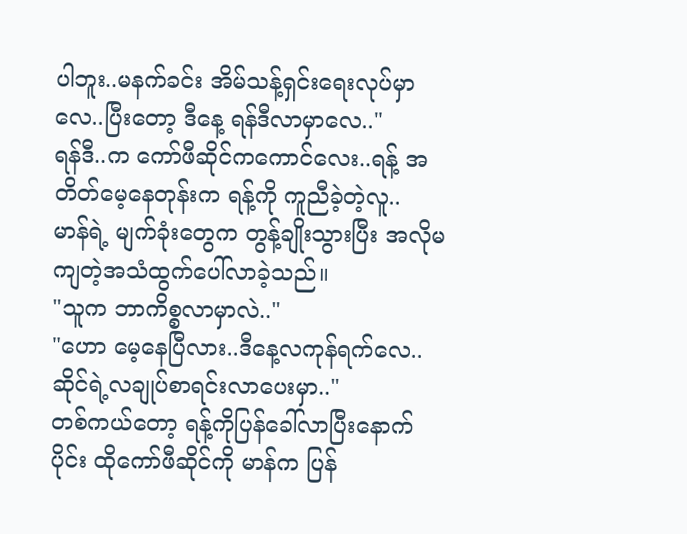ပါဘူး..မနက်ခင်း အိမ်သန့်ရှင်းရေးလုပ်မှာလေ..ပြီးတော့ ဒီနေ့ ရန်ဒီလာမှာလေ.."
ရန်ဒီ..က ကော်ဖီဆိုင်ကကောင်လေး..ရန့် အတိတ်မေ့နေတုန်းက ရန့်ကို ကူညီခဲ့တဲ့လူ..
မာန်ရဲ့ မျက်ခုံးတွေက တွန့်ချိုးသွားပြီး အလိုမကျတဲ့အသံထွက်ပေါ်လာခဲ့သည်။
"သူက ဘာကိစ္စလာမှာလဲ.."
"ဟော မေ့နေပြီလား..ဒီနေ့လကုန်ရက်လေ..ဆိုင်ရဲ့လချုပ်စာရင်းလာပေးမှာ.."
တစ်ကယ်တော့ ရန့်ကိုပြန်ခေါ်လာပြီးနောက်ပိုင်း ထိုကော်ဖီဆိုင်ကို မာန်က ပြန်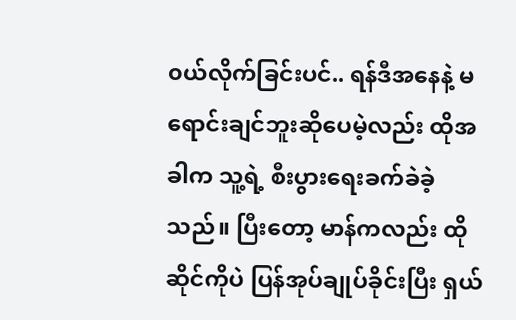၀ယ်လိုက်ခြင်းပင်.. ရန်ဒီအနေနဲ့ မရောင်းချင်ဘူးဆိုပေမဲ့လည်း ထိုအခါက သူ့ရဲ့ စီးပွားရေးခက်ခဲခဲ့သည်။ ပြီးတော့ မာန်ကလည်း ထိုဆိုင်ကိုပဲ ပြန်အုပ်ချုပ်ခိုင်းပြီး ရှယ်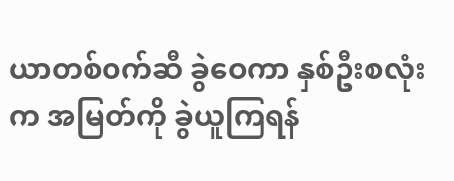ယာတစ်၀က်ဆီ ခွဲဝေကာ နှစ်ဦးစလုံးက အမြတ်ကို ခွဲယူကြရန်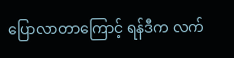ပြောလာတာကြောင့် ရန်ဒီက လက်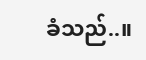ခံသည်..။